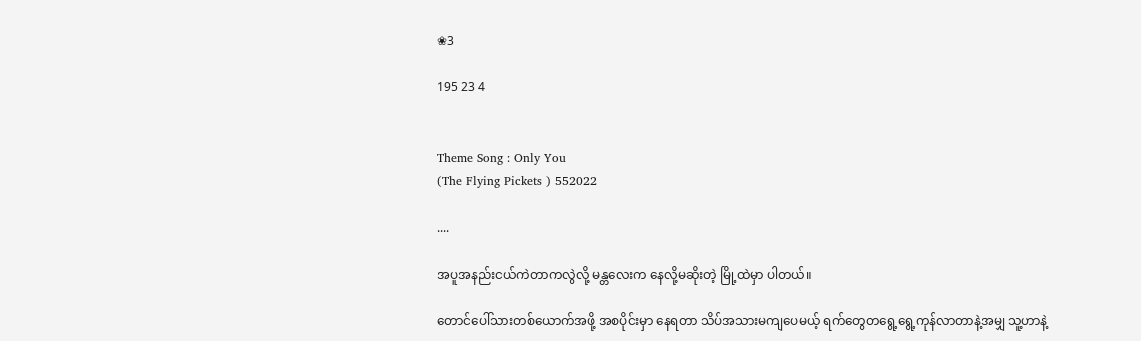❀3

195 23 4


Theme Song : Only You
(The Flying Pickets ) 552022

....

အပူအနည်းငယ်ကဲတာကလွဲလို့ မန္တလေးက နေလို့မဆိုးတဲ့ မြို့ထဲမှာ ပါတယ်။

တောင်ပေါ်သားတစ်ယောက်အဖို့ အစပိုင်းမှာ နေရတာ သိပ်အသားမကျပေမယ့် ရက်တွေတရွေ့ရွေ့ကုန်လာတာနဲ့အမျှ သူ့ဟာနဲ့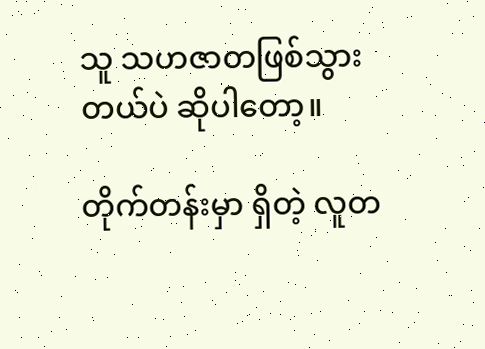သူ သဟဇာတဖြစ်သွားတယ်ပဲ ဆိုပါတော့။

တိုက်တန်းမှာ ရှိတဲ့ လူတ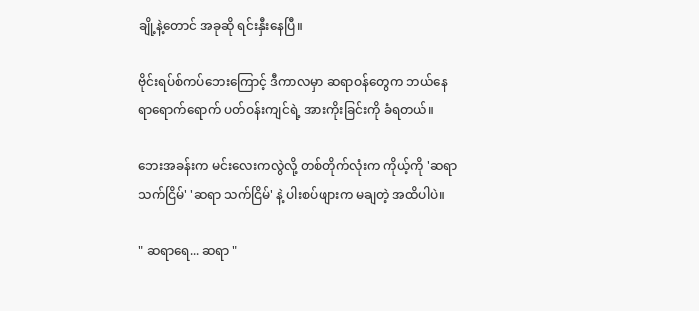ချို့နဲ့တောင် အခုဆို ရင်းနှီးနေပြီ။

ဗိုင်းရပ်စ်ကပ်ဘေးကြောင့် ဒီကာလမှာ ဆရာဝန်တွေက ဘယ်နေရာရောက်ရောက် ပတ်ဝန်းကျင်ရဲ့ အားကိုးခြင်းကို ခံရတယ်။

ဘေးအခန်းက မင်းလေးကလွဲလို့ တစ်တိုက်လုံးက ကိုယ့်ကို 'ဆရာ သက်ငြိမ်' 'ဆရာ သက်ငြိမ်' နဲ့ ပါးစပ်ဖျားက မချတဲ့ အထိပါပဲ။

" ဆရာရေ... ဆရာ "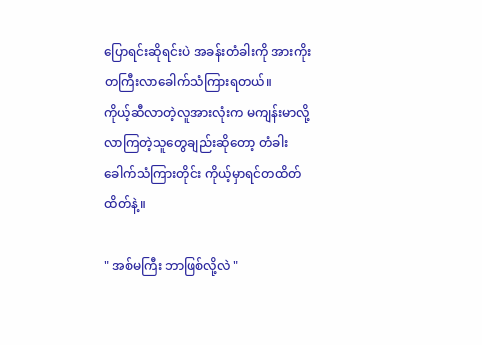ပြောရင်းဆိုရင်းပဲ အခန်းတံခါးကို အားကိုးတကြီးလာခေါက်သံကြားရတယ်။
ကိုယ့်ဆီလာတဲ့လူအားလုံးက မကျန်းမာလို့လာကြတဲ့သူတွေချည်းဆိုတော့ တံခါးခေါက်သံကြားတိုင်း ကိုယ့်မှာရင်တထိတ်ထိတ်နဲ့။

" အစ်မကြီး ဘာဖြစ်လို့လဲ "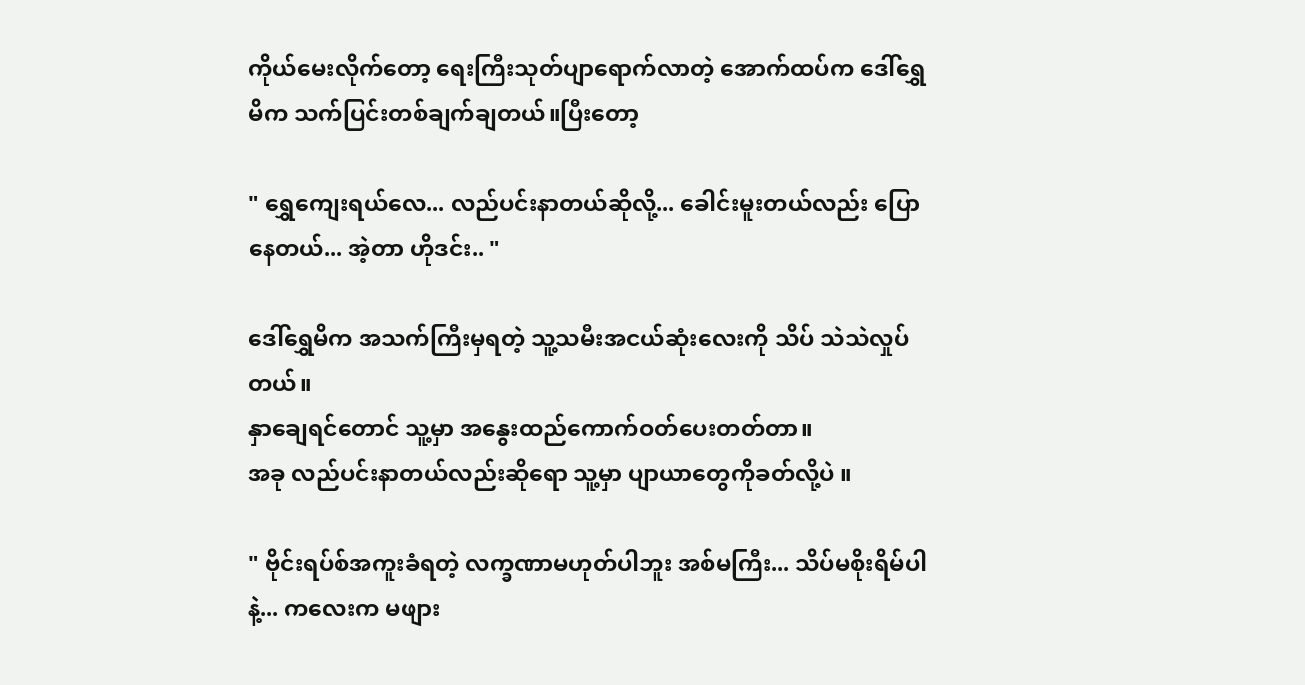ကိုယ်မေးလိုက်တော့ ရေးကြီးသုတ်ပျာရောက်လာတဲ့ အောက်ထပ်က ဒေါ်ရွှေမိက သက်ပြင်းတစ်ချက်ချတယ်။ပြီးတော့

" ရွှေကျေးရယ်လေ... လည်ပင်းနာတယ်ဆိုလို့... ခေါင်းမူးတယ်လည်း ပြောနေတယ်... အဲ့တာ ဟိုဒင်း.. "

ဒေါ်ရွှေမိက အသက်ကြီးမှရတဲ့ သူ့သမီးအငယ်ဆုံးလေးကို သိပ် သဲသဲလှုပ်တယ်။
နှာချေရင်တောင် သူ့မှာ အနွေးထည်ကောက်ဝတ်ပေးတတ်တာ။
အခု လည်ပင်းနာတယ်လည်းဆိုရော သူ့မှာ ပျာယာတွေကိုခတ်လို့ပဲ ။

" ဗိုင်းရပ်စ်အကူးခံရတဲ့ လက္ခဏာမဟုတ်ပါဘူး အစ်မကြီး... သိပ်မစိုးရိမ်ပါနဲ့... ကလေးက မဖျား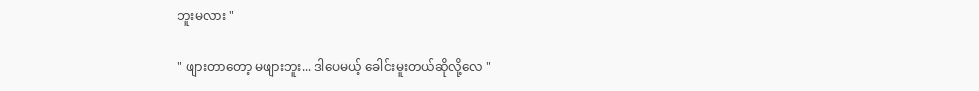ဘူးမလား "

" ဖျားတာတော့ မဖျားဘူး... ဒါပေမယ့် ခေါင်းမူးတယ်ဆိုလို့လေ "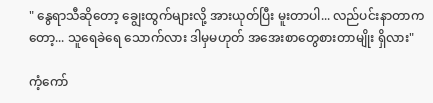" နွေရာသီဆိုတော့ ချွေးထွက်များလို့ အားယုတ်ပြီး မူးတာပါ... လည်ပင်းနာတာကတော့... သူရေခဲရေ သောက်လား ဒါမှမဟုတ် အအေးစာတွေစားတာမျိုး ရှိလား"

ကံ့ကော်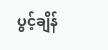ပွင့်ချိန်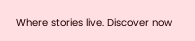Where stories live. Discover now